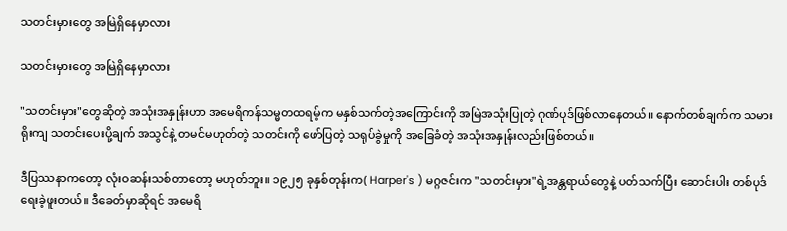သတင်းမှားတွေ အမြဲရှိနေမှာလား

သတင်းမှားတွေ အမြဲရှိနေမှာလား

"သတင်းမှား"တွေဆိုတဲ့ အသုံးအနှုန်းဟာ အမေရိကန်သမ္မတထရမ့်က မနှစ်သက်တဲ့အကြောင်းကို အမြဲအသုံးပြုတဲ့ ဂုဏ်ပုဒ်ဖြစ်လာနေတယ်။ နောက်တစ်ချက်က သမားရိုးကျ သတင်းပေးပို့ချက် အသွင်နဲ့ တမင်မဟုတ်တဲ့ သတင်းကို ဖော်ပြတဲ့ သရုပ်ခွဲမှုကို အခြေခံတဲ့ အသုံးအနှုန်းလည်းဖြစ်တယ်။

ဒီပြဿနာကတော့ လုံးဝဆန်းသစ်တာတော့ မဟုတ်ဘူး။ ၁၉၂၅ ခုနှစ်တုန်းက( Harper's ) မဂ္ဂဇင်းက "သတင်းမှား"ရဲ့အန္တရာယ်တွေနဲ့ ပတ်သက်ပြီး ဆောင်းပါး တစ်ပုဒ်ရေးခဲ့ဖူးတယ်။ ဒီခေတ်မှာဆိုရင် အမေရိ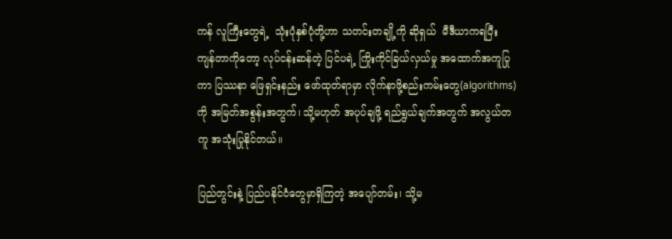ကန် လူကြီးတွေရဲ့  သုံးပုံနှစ်ပုံတို့ဟာ သတင်းတချို့ကို ဆိုရှယ်  မီဒီယာကရပြီး ကျန်တာကိုတော့ လုပ်ငန်းဆန်တဲ့ ပြင်ပရဲ့ ကြိုးကိုင်ခြယ်လှယ်မှု အထောက်အကူပြုကာ ပြဿနာ ဖြေရှင်းနည်း ဖော်ထုတ်ရာမှာ လိုက်နာဖို့စည်းကမ်းတွေ(algorithms) ကို အမြတ်အစွန်းအတွက်၊ သို့မဟုတ် အပုပ်ချဖို့ ရည်ရွယ်ချက်အတွက် အလွယ်တကူ အသုံးပြုနိုင်တယ်။

ပြည်တွင်းနဲ့ ပြည်ပနိုင်ငံတွေမှာရှိကြတဲ့ အပျော်တမ်း၊ သို့မ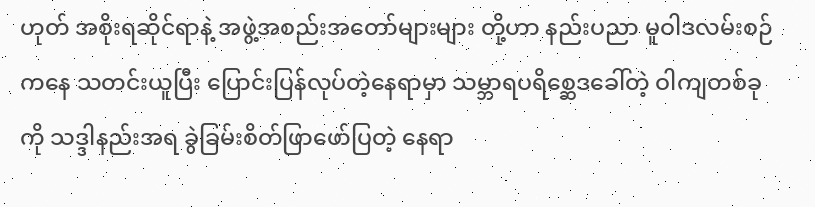ဟုတ် အစိုးရဆိုင်ရာနဲ့ အဖွဲ့အစည်းအတော်များများ တို့ဟာ နည်းပညာ မူဝါဒလမ်းစဉ်ကနေ သတင်းယူပြီး ပြောင်းပြန်လုပ်တဲ့နေရာမှာ သမ္ဘာရပရိစ္ဆေဒခေါ်တဲ့ ဝါကျတစ်ခုကို သဒ္ဒါနည်းအရ ခွဲခြမ်းစိတ်ဖြာဖော်ပြတဲ့ နေရာ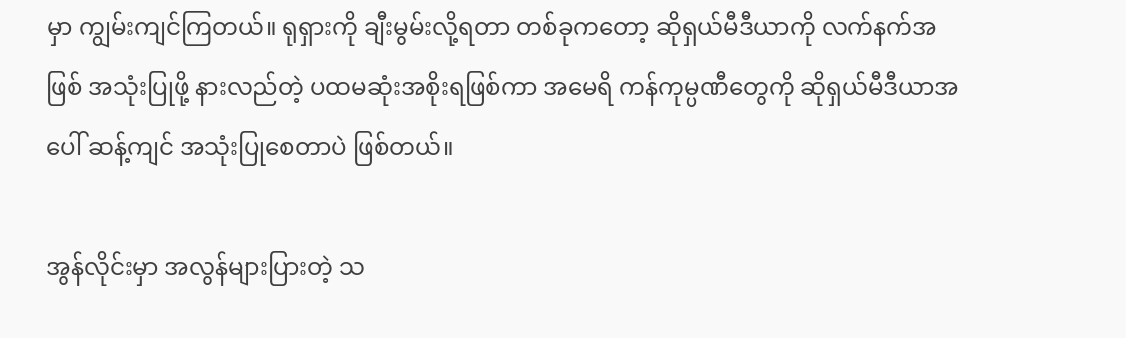မှာ ကျွမ်းကျင်ကြတယ်။ ရုရှားကို ချီးမွမ်းလို့ရတာ တစ်ခုကတော့ ဆိုရှယ်မီဒီယာကို လက်နက်အဖြစ် အသုံးပြုဖို့ နားလည်တဲ့ ပထမဆုံးအစိုးရဖြစ်ကာ အမေရိ ကန်ကုမ္ပဏီတွေကို ဆိုရှယ်မီဒီယာအပေါ် ဆန့်ကျင် အသုံးပြုစေတာပဲ ဖြစ်တယ်။

အွန်လိုင်းမှာ အလွန်များပြားတဲ့ သ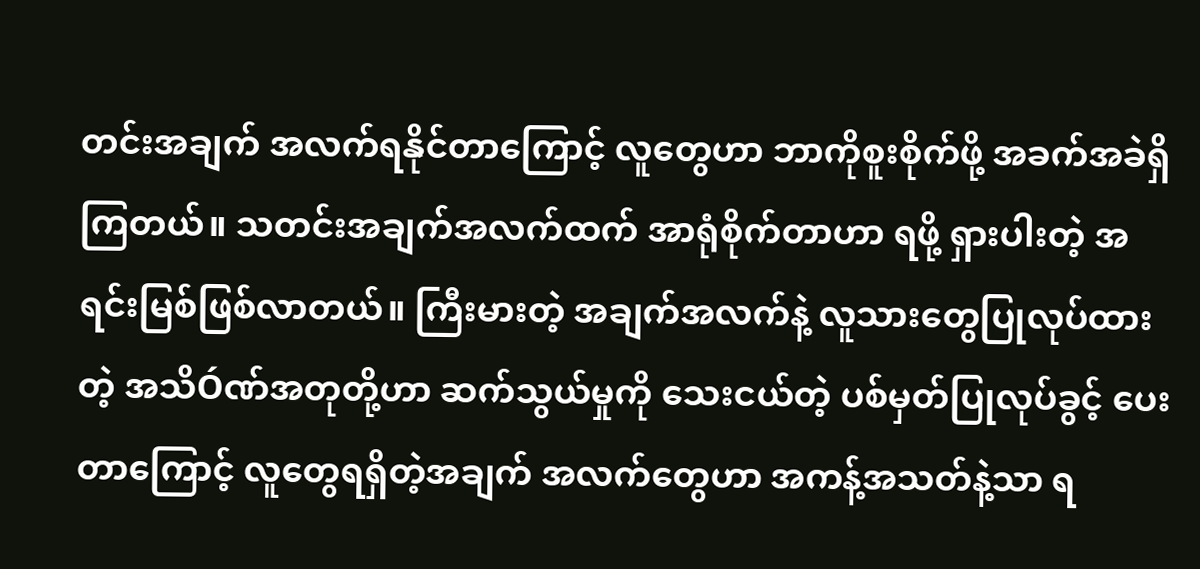တင်းအချက် အလက်ရနိုင်တာကြောင့် လူတွေဟာ ဘာကိုစူးစိုက်ဖို့ အခက်အခဲရှိကြတယ်။ သတင်းအချက်အလက်ထက် အာရုံစိုက်တာဟာ ရဖို့ ရှားပါးတဲ့ အရင်းမြစ်ဖြစ်လာတယ်။ ကြီးမားတဲ့ အချက်အလက်နဲ့ လူသားတွေပြုလုပ်ထားတဲ့ အသိÓဏ်အတုတို့ဟာ ဆက်သွယ်မှုကို သေးငယ်တဲ့ ပစ်မှတ်ပြုလုပ်ခွင့် ပေးတာကြောင့် လူတွေရရှိတဲ့အချက် အလက်တွေဟာ အကန့်အသတ်နဲ့သာ ရ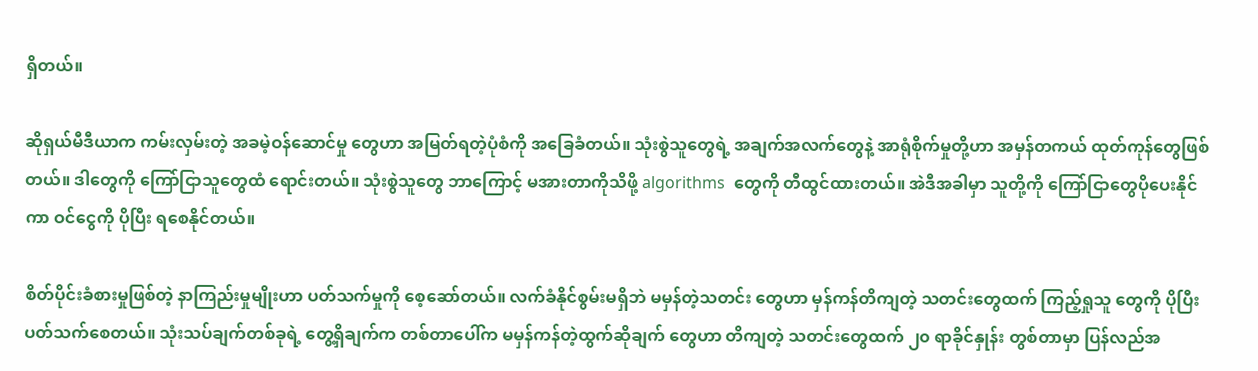ရှိတယ်။

ဆိုရှယ်မီဒီယာက ကမ်းလှမ်းတဲ့ အခမဲ့ဝန်ဆောင်မှု တွေဟာ အမြတ်ရတဲ့ပုံစံကို အခြေခံတယ်။ သုံးစွဲသူတွေရဲ့ အချက်အလက်တွေနဲ့ အာရုံစိုက်မှုတို့ဟာ အမှန်တကယ် ထုတ်ကုန်တွေဖြစ်တယ်။ ဒါတွေကို ကြော်ငြာသူတွေထံ ရောင်းတယ်။ သုံးစွဲသူတွေ ဘာကြောင့် မအားတာကိုသိဖို့ algorithms  တွေကို တီထွင်ထားတယ်။ အဲဒီအခါမှာ သူတို့ကို ကြော်ငြာတွေပိုပေးနိုင်ကာ ဝင်ငွေကို ပိုပြီး ရစေနိုင်တယ်။

စိတ်ပိုင်းခံစားမှုဖြစ်တဲ့ နာကြည်းမှုမျိုးဟာ ပတ်သက်မှုကို စေ့ဆော်တယ်။ လက်ခံနိုင်စွမ်းမရှိဘဲ မမှန်တဲ့သတင်း တွေဟာ မှန်ကန်တိကျတဲ့ သတင်းတွေထက် ကြည့်ရှုသူ တွေကို ပိုပြီးပတ်သက်စေတယ်။ သုံးသပ်ချက်တစ်ခုရဲ့ တွေ့ရှိချက်က တစ်တာပေါ်က မမှန်ကန်တဲ့ထွက်ဆိုချက် တွေဟာ တိကျတဲ့ သတင်းတွေထက် ၂၀ ရာခိုင်နှုန်း တွစ်တာမှာ ပြန်လည်အ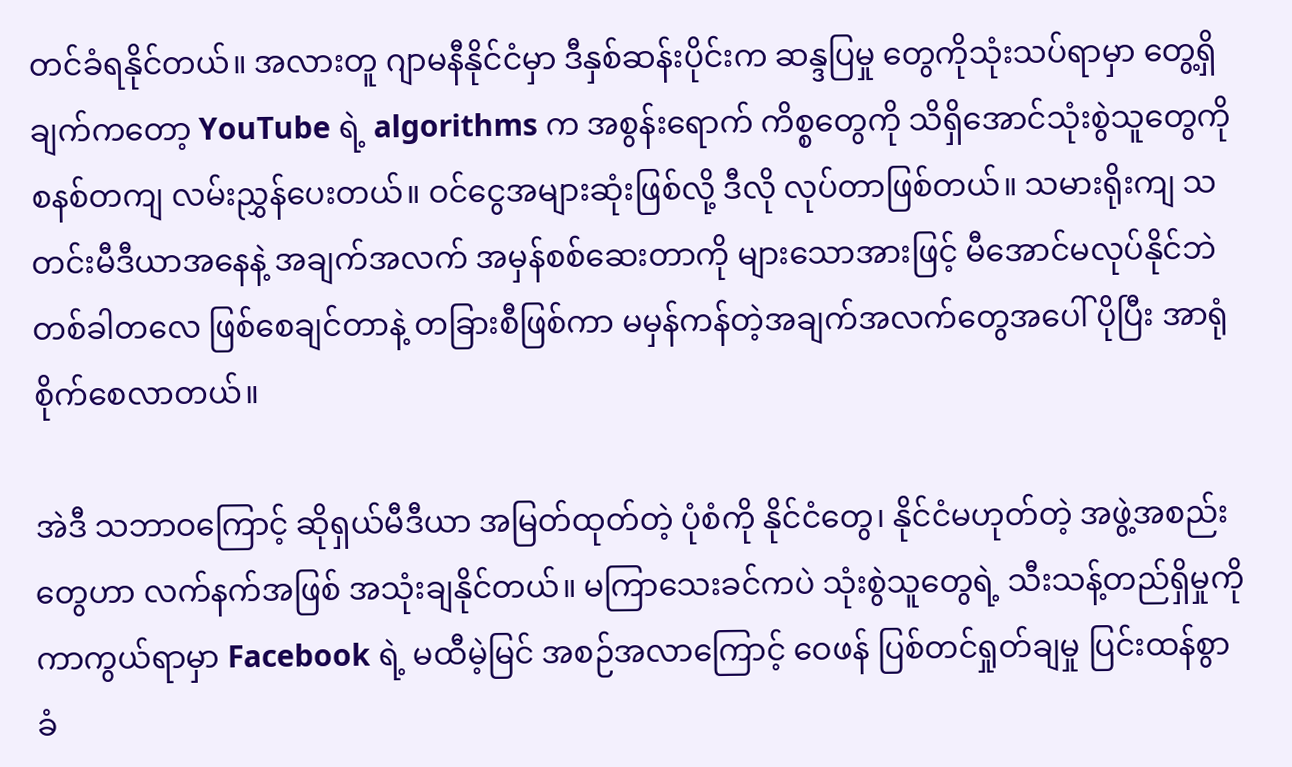တင်ခံရနိုင်တယ်။ အလားတူ ဂျာမနီနိုင်ငံမှာ ဒီနှစ်ဆန်းပိုင်းက ဆန္ဒပြမှု တွေကိုသုံးသပ်ရာမှာ တွေ့ရှိချက်ကတော့ YouTube ရဲ့ algorithms က အစွန်းရောက် ကိစ္စတွေကို သိရှိအောင်သုံးစွဲသူတွေကိုစနစ်တကျ လမ်းညွှန်ပေးတယ်။ ဝင်ငွေအများဆုံးဖြစ်လို့ ဒီလို လုပ်တာဖြစ်တယ်။ သမားရိုးကျ သတင်းမီဒီယာအနေနဲ့ အချက်အလက် အမှန်စစ်ဆေးတာကို များသောအားဖြင့် မီအောင်မလုပ်နိုင်ဘဲ တစ်ခါတလေ ဖြစ်စေချင်တာနဲ့ တခြားစီဖြစ်ကာ မမှန်ကန်တဲ့အချက်အလက်တွေအပေါ် ပိုပြီး အာရုံစိုက်စေလာတယ်။

အဲဒီ သဘာဝကြောင့် ဆိုရှယ်မီဒီယာ အမြတ်ထုတ်တဲ့ ပုံစံကို နိုင်ငံတွေ၊ နိုင်ငံမဟုတ်တဲ့ အဖွဲ့အစည်းတွေဟာ လက်နက်အဖြစ် အသုံးချနိုင်တယ်။ မကြာသေးခင်ကပဲ သုံးစွဲသူတွေရဲ့ သီးသန့်တည်ရှိမှုကို ကာကွယ်ရာမှာ Facebook ရဲ့ မထီမဲ့မြင် အစဉ်အလာကြောင့် ဝေဖန် ပြစ်တင်ရှုတ်ချမှု ပြင်းထန်စွာ ခံ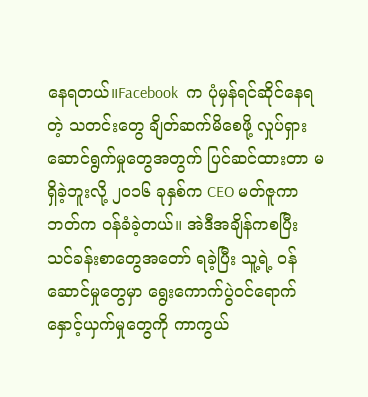နေရတယ်။Facebook  က ပုံမှန်ရင်ဆိုင်နေရတဲ့ သတင်းတွေ ချိတ်ဆက်မိစေဖို့ လှုပ်ရှားဆောင်ရွက်မှုတွေအတွက် ပြင်ဆင်ထားတာ မရှိခဲ့ဘူးလို့ ၂၀၁၆ ခုနှစ်က CEO မတ်ဇူကာဘတ်က ဝန်ခံခဲ့တယ်။ အဲဒီအချိန်ကစပြီး သင်ခန်းစာတွေအတော် ရခဲ့ပြီး သူ့ရဲ့ ဝန်ဆောင်မှုတွေမှာ ရွေးကောက်ပွဲဝင်ရောက် နှောင့်ယှက်မှုတွေကို ကာကွယ်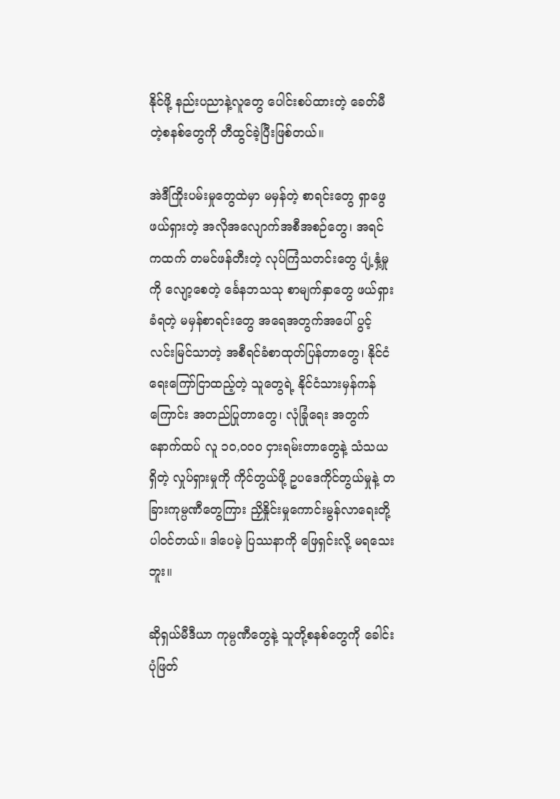နိုင်ဖို့ နည်းပညာနဲ့လူတွေ ပေါင်းစပ်ထားတဲ့ ခေတ်မီတဲ့စနစ်တွေကို တီထွင်ခဲ့ပြီးဖြစ်တယ်။

အဲဒီကြိုးပမ်းမှုတွေထဲမှာ မမှန်တဲ့ စာရင်းတွေ ရှာဖွေ ဖယ်ရှားတဲ့ အလိုအလျောက်အစီအစဉ်တွေ၊ အရင်ကထက် တမင်ဖန်တီးတဲ့ လုပ်ကြံသတင်းတွေ ပျံ့နှံ့မှုကို လျော့စေတဲ့ င်္ခေနဘသသု စာမျက်နှာတွေ ဖယ်ရှားခံရတဲ့ မမှန်စာရင်းတွေ အရေအတွက်အပေါ် ပွင့်လင်းမြင်သာတဲ့ အစီရင်ခံစာထုတ်ပြန်တာတွေ၊ နိုင်ငံရေးကြော်ငြာထည့်တဲ့ သူတွေရဲ့ နိုင်ငံသားမှန်ကန်ကြောင်း အတည်ပြုတာတွေ၊ လုံခြုံရေး အတွက် နောက်ထပ် လူ ၁၀,ဝ၀ဝ ငှားရမ်းတာတွေနဲ့ သံသယရှိတဲ့ လှုပ်ရှားမှုကို ကိုင်တွယ်ဖို့ ဥပဒေကိုင်တွယ်မှုနဲ့ တခြားကုမ္ပဏီတွေကြား ညှိနှိုင်းမှုကောင်းမွန်လာရေးတို့ ပါဝင်တယ်။ ဒါပေမဲ့ ပြဿနာကို ဖြေရှင်းလို့ မရသေးဘူး။

ဆိုရှယ်မီဒီယာ ကုမ္ပဏီတွေနဲ့ သူတို့စနစ်တွေကို ခေါင်းပုံဖြတ်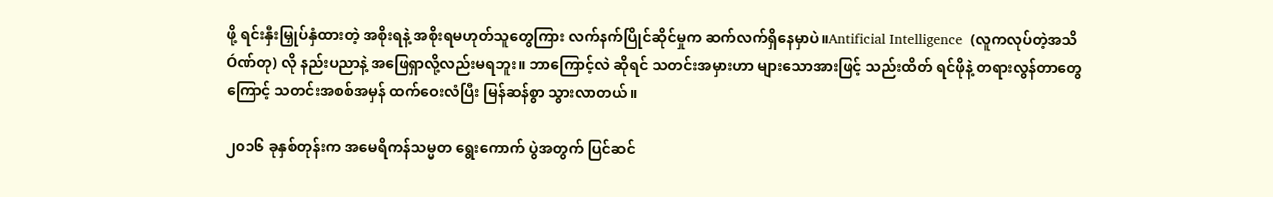ဖို့ ရင်းနှီးမြှုပ်နှံထားတဲ့ အစိုးရနဲ့ အစိုးရမဟုတ်သူတွေကြား လက်နက်ပြိုင်ဆိုင်မှုက ဆက်လက်ရှိနေမှာပဲ။Antificial Intelligence  (လူကလုပ်တဲ့အသိÓဏ်တု) လို နည်းပညာနဲ့ အဖြေရှာလို့လည်းမရဘူး။ ဘာကြောင့်လဲ ဆိုရင် သတင်းအမှားဟာ များသောအားဖြင့် သည်းထိတ် ရင်ဖိုနဲ့ တရားလွန်တာတွေကြောင့် သတင်းအစစ်အမှန် ထက်ဝေးလံပြီး မြန်ဆန်စွာ သွားလာတယ်။

၂၀၁၆ ခုနှစ်တုန်းက အမေရိကန်သမ္မတ ရွေးကောက် ပွဲအတွက် ပြင်ဆင်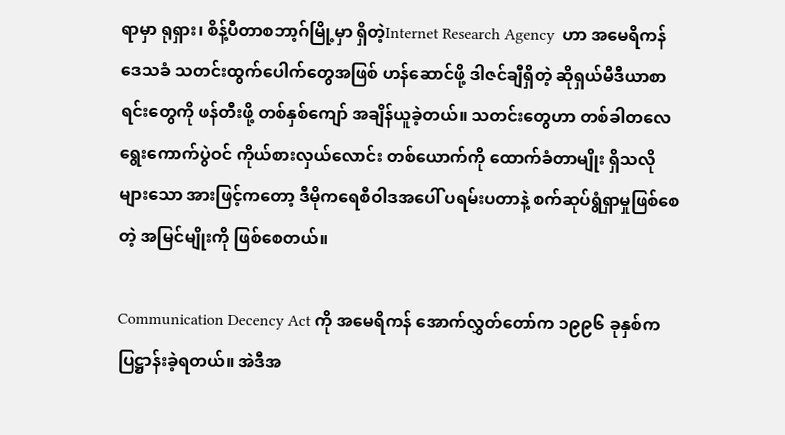ရာမှာ ရုရှား၊ စိန့်ပီတာစဘာ့ဂ်မြို့မှာ ရှိတဲ့Internet Research Agency  ဟာ အမေရိကန် ဒေသခံ သတင်းထွက်ပေါက်တွေအဖြစ် ဟန်ဆောင်ဖို့ ဒါဇင်ချီရှိတဲ့ ဆိုရှယ်မီဒီယာစာရင်းတွေကို ဖန်တီးဖို့ တစ်နှစ်ကျော် အချိန်ယူခဲ့တယ်။ သတင်းတွေဟာ တစ်ခါတလေ ရွေးကောက်ပွဲဝင် ကိုယ်စားလှယ်လောင်း တစ်ယောက်ကို ထောက်ခံတာမျိုး ရှိသလို များသော အားဖြင့်ကတော့ ဒီမိုကရေစီဝါဒအပေါ် ပရမ်းပတာနဲ့ စက်ဆုပ်ရွံရှာမှုဖြစ်စေတဲ့ အမြင်မျိုးကို ဖြစ်စေတယ်။

Communication Decency Act ကို အမေရိကန် အောက်လွှတ်တော်က ၁၉၉၆ ခုနှစ်က ပြဋ္ဌာန်းခဲ့ရတယ်။ အဲဒီအ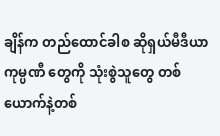ချိန်က တည်ထောင်ခါစ ဆိုရှယ်မီဒီယာကုမ္ပဏီ တွေကို သုံးစွဲသူတွေ တစ်ယောက်နဲ့တစ်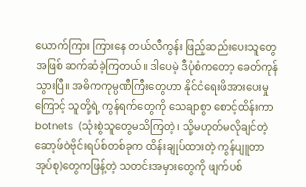ယောက်ကြား ကြားနေ တယ်လီကွန်း ဖြည့်ဆည်းပေးသူတွေအဖြစ် ဆက်ဆံခဲ့ကြတယ်။ ဒါပေမဲ့ ဒီပုံစံကတော့ ခေတ်ကုန်သွားပြီ။ အဓိကကုမ္ပဏီကြီးတွေဟာ နိုင်ငံရေးဖိအားပေးမှုကြောင့် သူတို့ရဲ့ ကွန်ရက်တွေကို သေချာစွာ စောင့်ထိန်းကာ botnets  (သုံးစွဲသူတွေမသိကြတဲ့၊ သို့မဟုတ်မလိုချင်တဲ့ ဆော့ဖ်ဝဲဗိုင်းရပ်စ်တစ်ခုက ထိန်းချုပ်ထားတဲ့ ကွန်ပျူတာအုပ်စု)တွေကဖြန့်တဲ့ သတင်းအမှားတွေကို ဖျက်ပစ်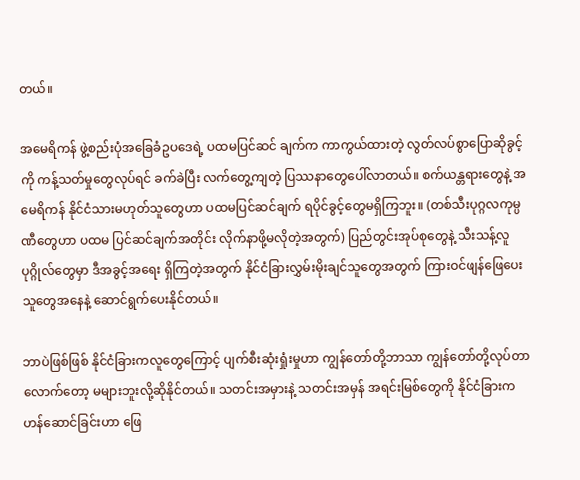တယ်။

အမေရိကန် ဖွဲ့စည်းပုံအခြေခံဥပဒေရဲ့ ပထမပြင်ဆင် ချက်က ကာကွယ်ထားတဲ့ လွတ်လပ်စွာပြောဆိုခွင့်ကို ကန့်သတ်မှုတွေလုပ်ရင် ခက်ခဲပြီး လက်တွေ့ကျတဲ့ ပြဿနာတွေပေါ်လာတယ်။ စက်ယန္တရားတွေနဲ့ အမေရိကန် နိုင်ငံသားမဟုတ်သူတွေဟာ ပထမပြင်ဆင်ချက် ရပိုင်ခွင့်တွေမရှိကြဘူး။ (တစ်သီးပုဂ္ဂလကုမ္ပဏီတွေဟာ ပထမ ပြင်ဆင်ချက်အတိုင်း လိုက်နာဖို့မလိုတဲ့အတွက်) ပြည်တွင်းအုပ်စုတွေနဲ့ သီးသန့်လူပုဂ္ဂိုလ်တွေမှာ ဒီအခွင့်အရေး ရှိကြတဲ့အတွက် နိုင်ငံခြားလွှမ်းမိုးချင်သူတွေအတွက် ကြားဝင်ဖျန်ဖြေပေးသူတွေအနေနဲ့ ဆောင်ရွက်ပေးနိုင်တယ်။

ဘာပဲဖြစ်ဖြစ် နိုင်ငံခြားကလူတွေကြောင့် ပျက်စီးဆုံးရှုံးမှုဟာ ကျွန်တော်တို့ဘာသာ ကျွန်တော်တို့လုပ်တာ လောက်တော့ မများဘူးလို့ဆိုနိုင်တယ်။ သတင်းအမှားနဲ့ သတင်းအမှန် အရင်းမြစ်တွေကို နိုင်ငံခြားက ဟန်ဆောင်ခြင်းဟာ ဖြေ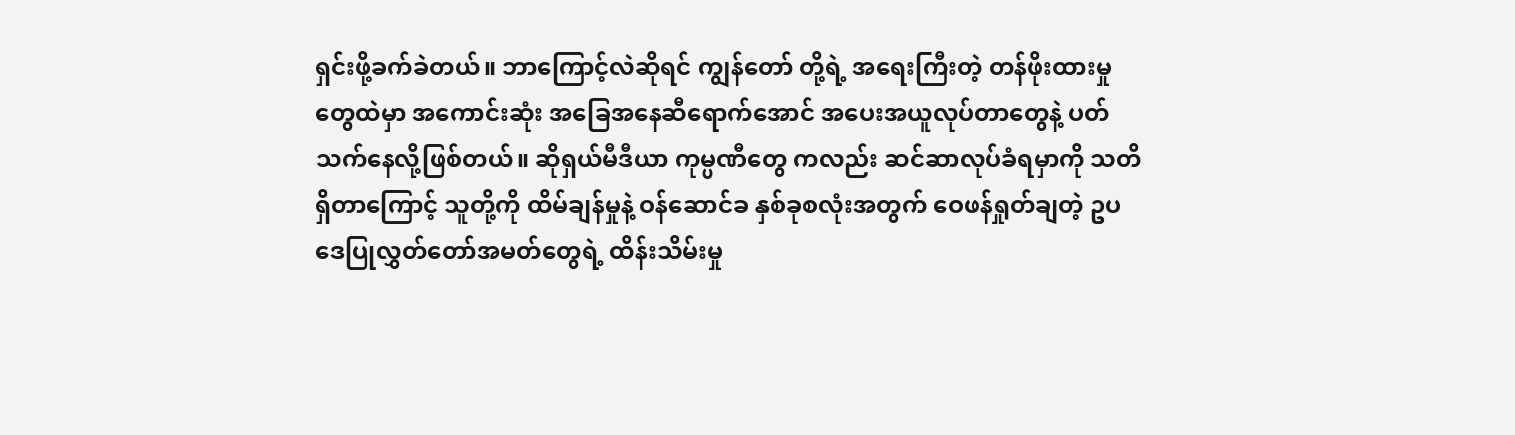ရှင်းဖို့ခက်ခဲတယ်။ ဘာကြောင့်လဲဆိုရင် ကျွန်တော် တို့ရဲ့ အရေးကြီးတဲ့ တန်ဖိုးထားမှုတွေထဲမှာ အကောင်းဆုံး အခြေအနေဆီရောက်အောင် အပေးအယူလုပ်တာတွေနဲ့ ပတ်သက်နေလို့ဖြစ်တယ်။ ဆိုရှယ်မီဒီယာ ကုမ္ပဏီတွေ ကလည်း ဆင်ဆာလုပ်ခံရမှာကို သတိရှိတာကြောင့် သူတို့ကို ထိမ်ချန်မှုနဲ့ ဝန်ဆောင်ခ နှစ်ခုစလုံးအတွက် ဝေဖန်ရှုတ်ချတဲ့ ဥပဒေပြုလွှတ်တော်အမတ်တွေရဲ့ ထိန်းသိမ်းမှု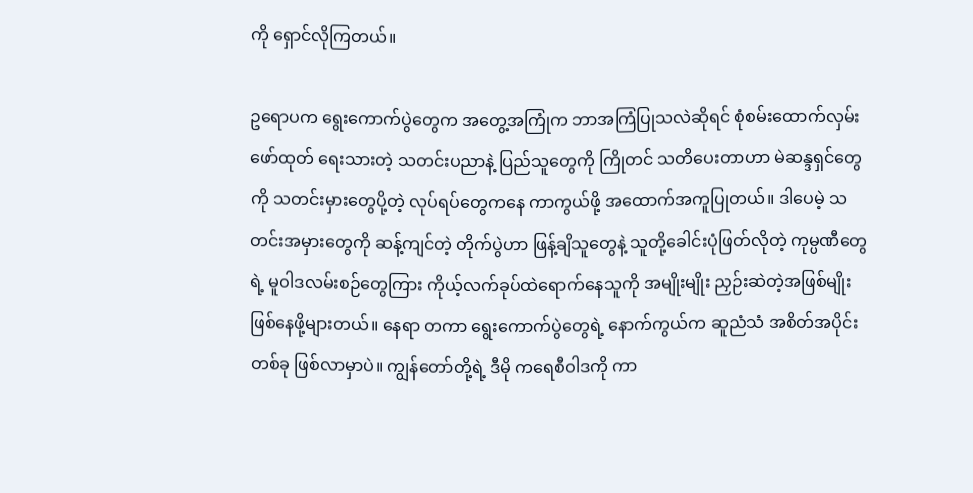ကို ရှောင်လိုကြတယ်။

ဥရောပက ရွေးကောက်ပွဲတွေက အတွေ့အကြုံက ဘာအကြံပြုသလဲဆိုရင် စုံစမ်းထောက်လှမ်း ဖော်ထုတ် ရေးသားတဲ့ သတင်းပညာနဲ့ ပြည်သူတွေကို ကြိုတင် သတိပေးတာဟာ မဲဆန္ဒရှင်တွေကို သတင်းမှားတွေပို့တဲ့ လုပ်ရပ်တွေကနေ ကာကွယ်ဖို့ အထောက်အကူပြုတယ်။ ဒါပေမဲ့ သတင်းအမှားတွေကို ဆန့်ကျင်တဲ့ တိုက်ပွဲဟာ ဖြန့်ချိသူတွေနဲ့ သူတို့ခေါင်းပုံဖြတ်လိုတဲ့ ကုမ္ပဏီတွေရဲ့ မူဝါဒလမ်းစဉ်တွေကြား ကိုယ့်လက်ခုပ်ထဲရောက်နေသူကို အမျိုးမျိုး ညှဉ်းဆဲတဲ့အဖြစ်မျိုး ဖြစ်နေဖို့များတယ်။ နေရာ တကာ ရွေးကောက်ပွဲတွေရဲ့ နောက်ကွယ်က ဆူညံသံ အစိတ်အပိုင်းတစ်ခု ဖြစ်လာမှာပဲ။ ကျွန်တော်တို့ရဲ့ ဒီမို ကရေစီဝါဒကို ကာ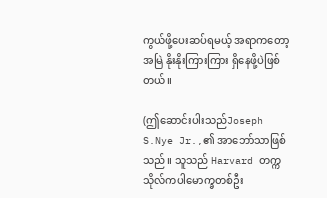ကွယ်ဖို့ပေးဆပ်ရမယ့် အရာကတော့ အမြဲ နိုးနိုးကြားကြား ရှိနေဖို့ပဲဖြစ်တယ်။

(ဤဆောင်းပါးသည်Joseph S.Nye Jr.,၏ အာဘော်သာဖြစ်သည်။ သူသည် Harvard တက္ကသိုလ်ကပါမောက္ခတစ်ဦး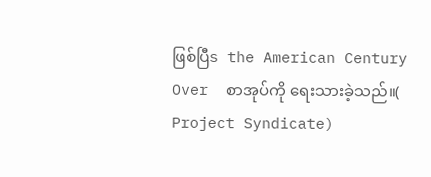ဖြစ်ပြီs the American Century Over  စာအုပ်ကို ရေးသားခဲ့သည်။( Project Syndicate)